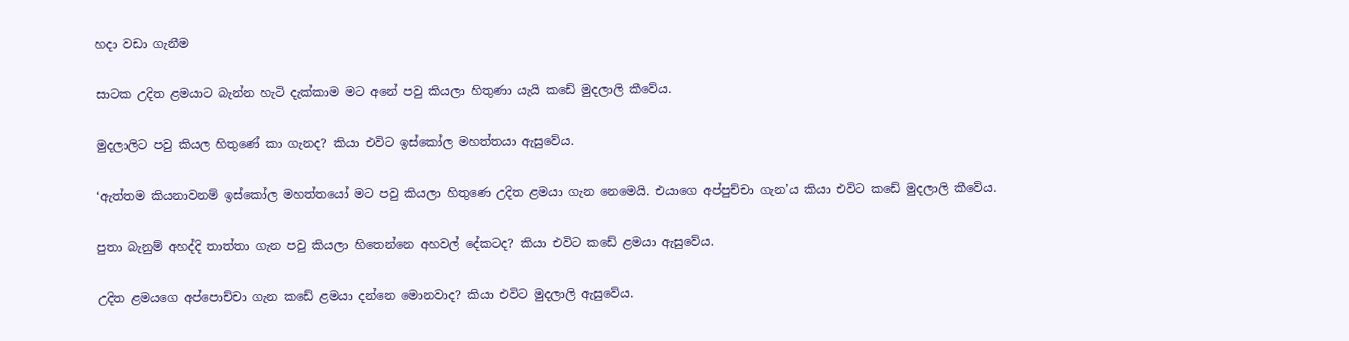හදා වඩා ගැනීම

සාටක උදිත ළමයාට බැන්න හැටි දැක්කාම මට අනේ පවු කියලා හිතුණා යැයි කඩේ මුදලාලි කීවේය.

මුදලාලිට පවු කියල හිතුණේ කා ගැනද? කියා එවිට ඉස්කෝල මහත්තයා ඇසුවේය.

‘ඇත්තම කියනාවනම් ඉස්කෝල මහත්තයෝ මට පවු කියලා හිතුණෙ උදිත ළමයා ගැන නෙමෙයි. එයාගෙ අප්පුච්චා ගැන’ය කියා එවිට කඩේ මුදලාලි කීවේය.

පුතා බැනුම් අහද්දි තාත්තා ගැන පවු කියලා හිතෙන්නෙ අහවල් දේකටද? කියා එවිට කඩේ ළමයා ඇසුවේය.

උදිත ළමයගෙ අප්පොච්චා ගැන කඩේ ළමයා දන්නෙ මොනවාද? කියා එවිට මුදලාලි ඇසුවේය.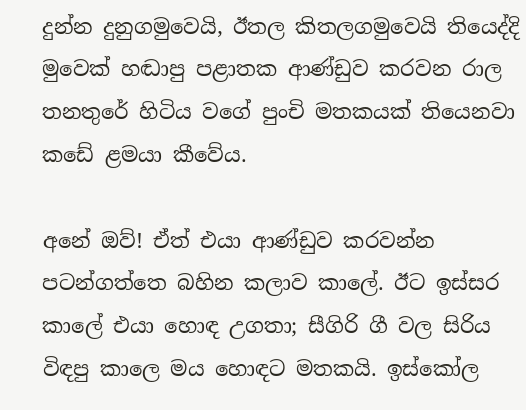දුන්න දුනුගමුවෙයි, ඊතල කිතලගමුවෙයි තියෙද්දි මුවෙක් හඬාපු පළාතක ආණ්ඩුව කරවන රාල තනතුරේ හිටිය වගේ පුංචි මතකයක් තියෙනවා ක‍ඩේ ළමයා කීවේය.

අනේ ඔව්! ඒත් එයා ආණ්ඩුව කරවන්න පටන්ගත්තෙ බහින කලාව කාලේ. ඊට ඉස්සර කාලේ එයා හොඳ උගතා; සීගිරි ගී වල සිරිය විඳපු කාලෙ මය හොඳට මතකයි. ඉස්කෝල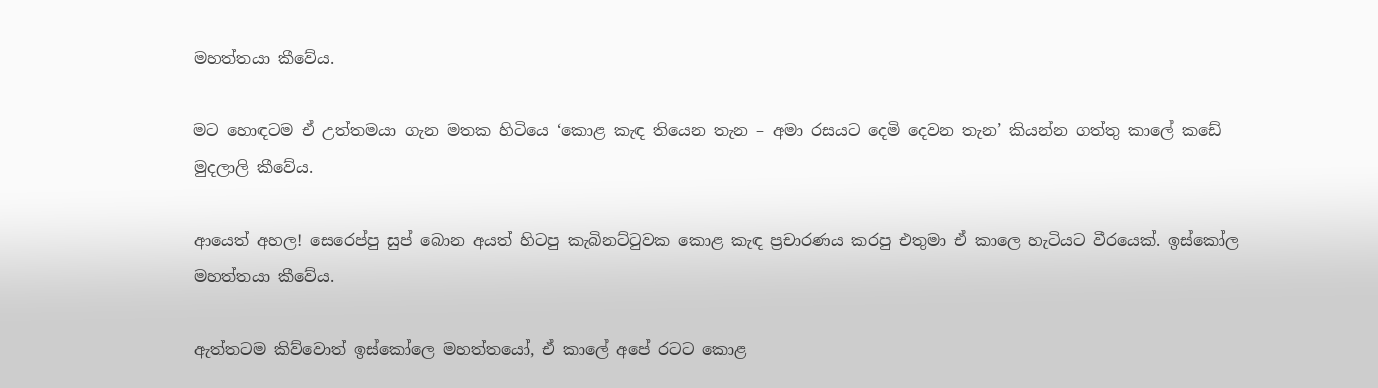මහත්තයා කීවේය.

මට හොඳටම ඒ උත්තමයා ගැන මතක හිටියෙ ‘කොළ කැඳ තියෙන තැන – අමා රසයට දෙමි දෙවන තැන’ කියන්න ගත්තු කාලේ කඩේ මුදලාලි කීවේය.

ආයෙත් අහල! සෙරෙප්පු සුප් බොන අයත් හිටපු කැබිනට්ටුවක කොළ කැඳ ප්‍රචාරණය කරපු එතුමා ඒ කාලෙ හැටියට වීරයෙක්. ඉස්කෝල මහත්තයා කීවේය.

ඇත්තටම කිව්වොත් ඉස්කෝලෙ මහත්තයෝ, ඒ කාලේ අපේ රටට කොළ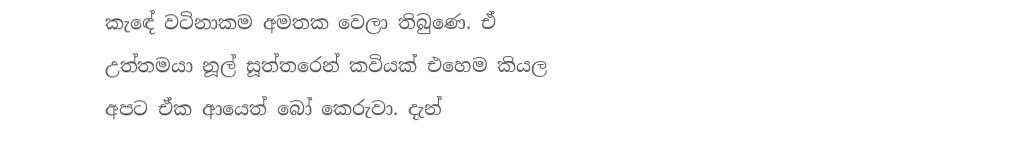කැ‍‍ඳේ වටිනාකම අමතක වෙලා තිබුණෙ. ඒ උත්තමයා නූල් සූත්තරෙන් කවියක් එහෙම කියල අපට ඒක ආයෙත් බෝ කෙරුවා. දැන්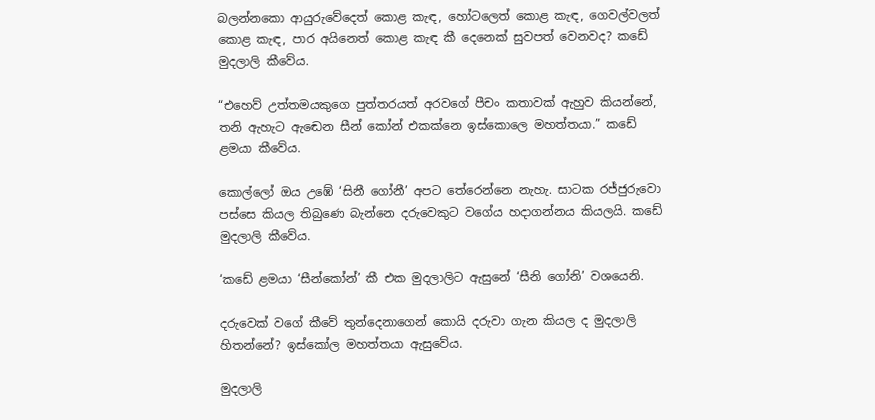බලන්නකො ආයුරුවේදෙත් කොළ කැඳ, හෝටලෙත් කොළ කැඳ, ගෙවල්වලත් කොළ කැඳ, පාර අයිනෙත් කොළ කැඳ කී දෙනෙක් සුවපත් වෙනවද? කඩේ මුදලාලි කීවේය.

“එහෙව් උත්තමයකුගෙ පුත්තරයත් අර‍වගේ පීචං කතාවක් ඇහුව කියන්නේ, තනි ඇහැට ඇඬෙන සීන් කෝන් එකක්නෙ ඉස්කොලෙ මහත්තයා.” කඩේ ළමයා කීවේය.

කොල්ලෝ ඔය උඹේ ‘සිනී ගෝනී’ අපට තේරෙන්නෙ නැහැ. සාටක රජ්ජුරුවො පස්සෙ කියල තිබුණෙ බැන්නෙ දරුවෙකුට වගේය හදාගන්නය කියලයි. කඩේ මුදලාලි කීවේය.

‘කඩේ ළමයා ‘සීන්කෝන්’ කී එක මුදලාලිට ඇසුනේ ‘සීනි ගෝනි’ වශයෙනි.

දරුවෙක් වගේ කීවේ තුන්දෙනාගෙන් කොයි දරුවා ගැන කියල ද මුදලාලි හිතන්නේ? ඉස්කෝල මහත්තයා ඇසුවේය.

මුදලාලි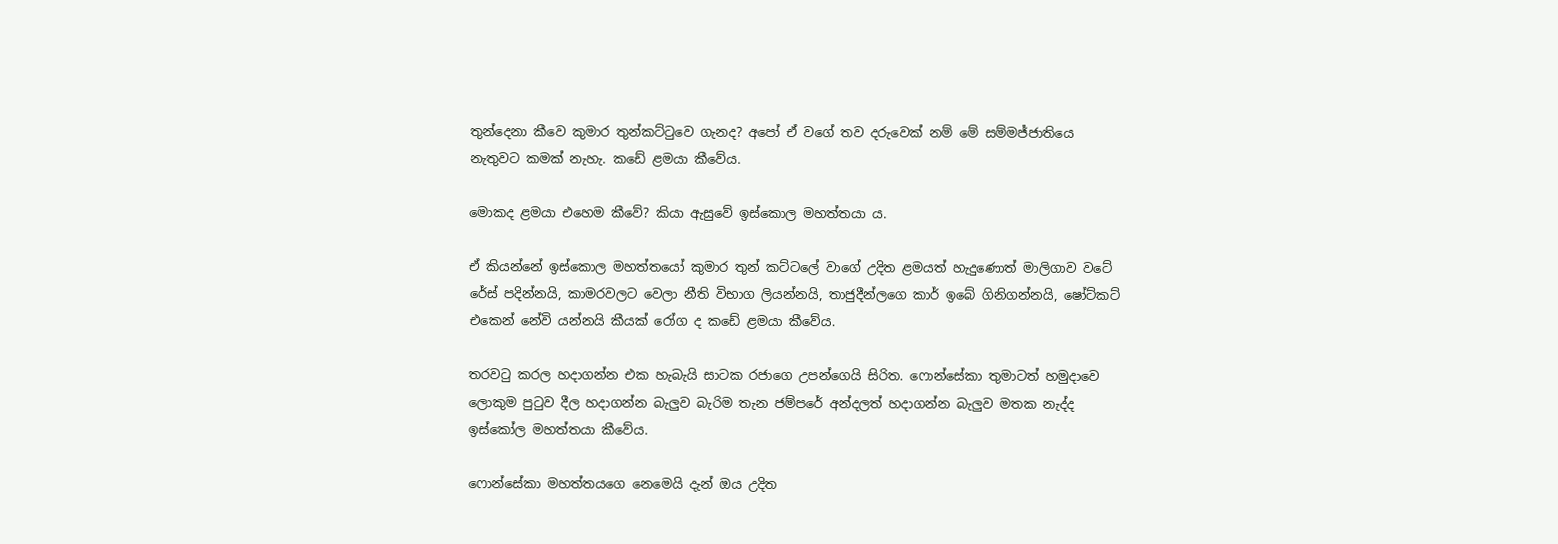තුන්දෙනා කීවෙ කුමාර තුන්කට්ටුවෙ ගැනද? අපෝ ඒ වගේ තව දරුවෙක් නම් මේ සම්මජ්ජාතියෙ නැතුවට කමක් නැහැ. කඩේ ළමයා කීවේය.

මොකද ළමයා එහෙම කීවේ? කියා ඇසුවේ ඉස්කොල මහත්තයා ය.

ඒ කියන්නේ ඉස්කොල මහත්තයෝ කුමාර තුන් කට්ටලේ වාගේ උදිත ළමයත් හැදුණොත් මාලිගාව වටේ රේස් පදින්නයි, කාමරවලට වෙලා නීති විභාග ලියන්නයි, තාජුදීන්ලගෙ කාර් ඉබේ ගිනිගන්නයි, ෂෝට්කට් එකෙන් නේවි යන්නයි කීයක් රෝග ද කඩේ ළමයා කීවේය.

තරවටු කරල හදාගන්න එක හැබැයි සාටක රජාගෙ උපන්ගෙයි සිරිත. ෆොන්සේකා තුමාටත් හමුදාවෙ ලොකුම පුටුව දීල හදාගන්න බැලුව බැරිම තැන ජම්පරේ අන්දලත් හදාගන්න බැලුව මතක නැද්ද ඉස්කෝල මහත්තයා කීවේය.

ෆොන්සේකා මහත්තයගෙ නෙමෙයි දැන් ඔය උදිත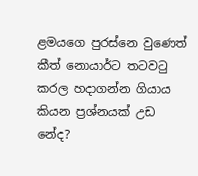ළමයගෙ පුරස්නෙ වුණෙත් කීත් නොයාර්ට තටවටු කරල හදාගන්න ගියාය කියන ප්‍රශ්නයක් උඩ නේද?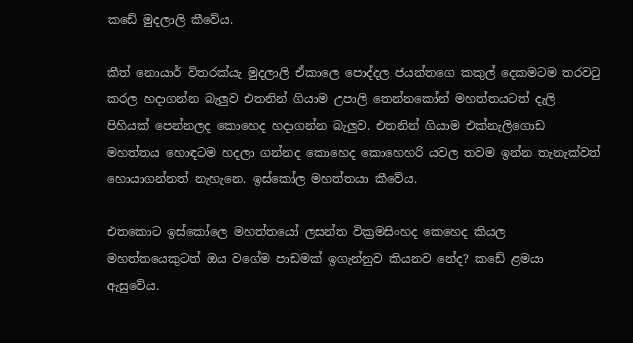කඩේ මුදලාලි කීවේය.

කීත් නොයාර් විතරක්යැ මුදලාලි ඒකාලෙ පොද්දල ජයන්තගෙ කකුල් දෙකමටම තරවටු කරල හදාගන්න බැලුව එතනින් ගියාම උපාලි තෙන්නකෝන් මහත්තයටත් දැලි පිහියක් පෙන්නලද කොහෙද හදාගන්න බැලුව. එතනින් ගියාම එක්නැලිගොඩ මහත්තය හොඳටම හදලා ගන්නද කොහෙද කොහෙහරි යවල තවම ඉන්න තැනැක්වත් හොයාගන්නත් නැහැනෙ. ඉස්කෝල මහත්තයා කීවේය.

එතකොට ඉස්කෝලෙ මහත්තයෝ ලසන්ත වික්‍රමසිංහද කෙහෙද කියල මහත්තයෙකුටත් ඔය වගේම පාඩමක් ඉගැන්නුව කියනව නේද? කඩේ ළමයා ඇසුවේය.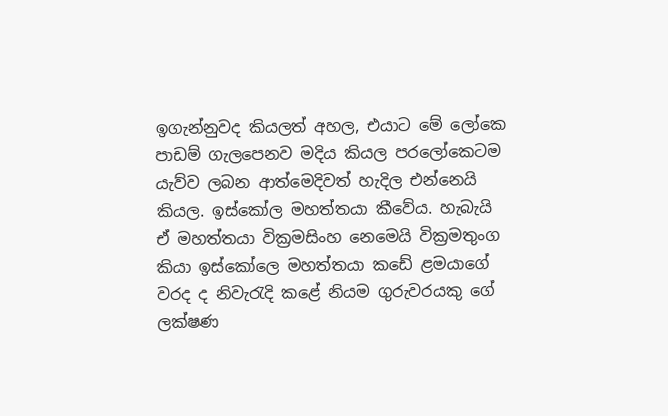ඉගැන්නුවද කියලත් අහල, එයාට මේ ලෝකෙ පාඩම් ගැලපෙනව මදිය කියල පරලෝකෙටම යැව්ව ලබන ආත්මෙදිවත් හැදිල එන්නෙයි කියල. ඉස්කෝල මහත්තයා කීවේය. හැබැයි ඒ මහත්තයා වික්‍රමසිංහ නෙමෙයි වික්‍රමතුංග කියා ඉස්කෝලෙ මහත්තයා කඩේ ළමයාගේ වරද ද නිවැරැදි කළේ නියම ගුරුවරයකු ගේ ලක්ෂණ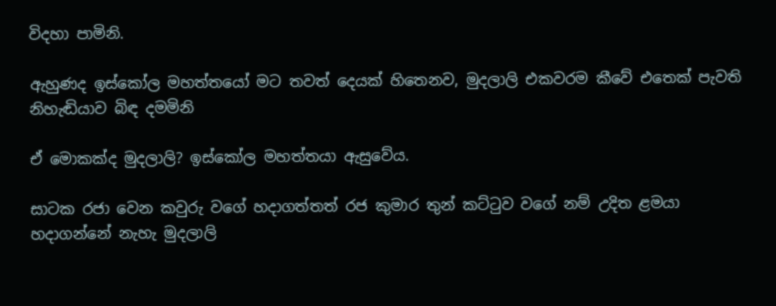විදහා පාමිනි.

ඇහුණද ඉස්කෝල මහත්තයෝ මට තවත් දෙයක් හිතෙනව, මුදලාලි එකවරම කීවේ එතෙක් පැවති නිහැඬියාව බිඳ දමමිනි

ඒ මොකක්ද මුදලාලි? ඉස්කෝල මහත්තයා ඇසුවේය.

සාටක රජා වෙන කවුරු වගේ හදාගත්තත් රජ කුමාර තුන් කට්ටුව වගේ නම් උදිත ළමයා හදාගන්නේ නැහැ මුදලාලි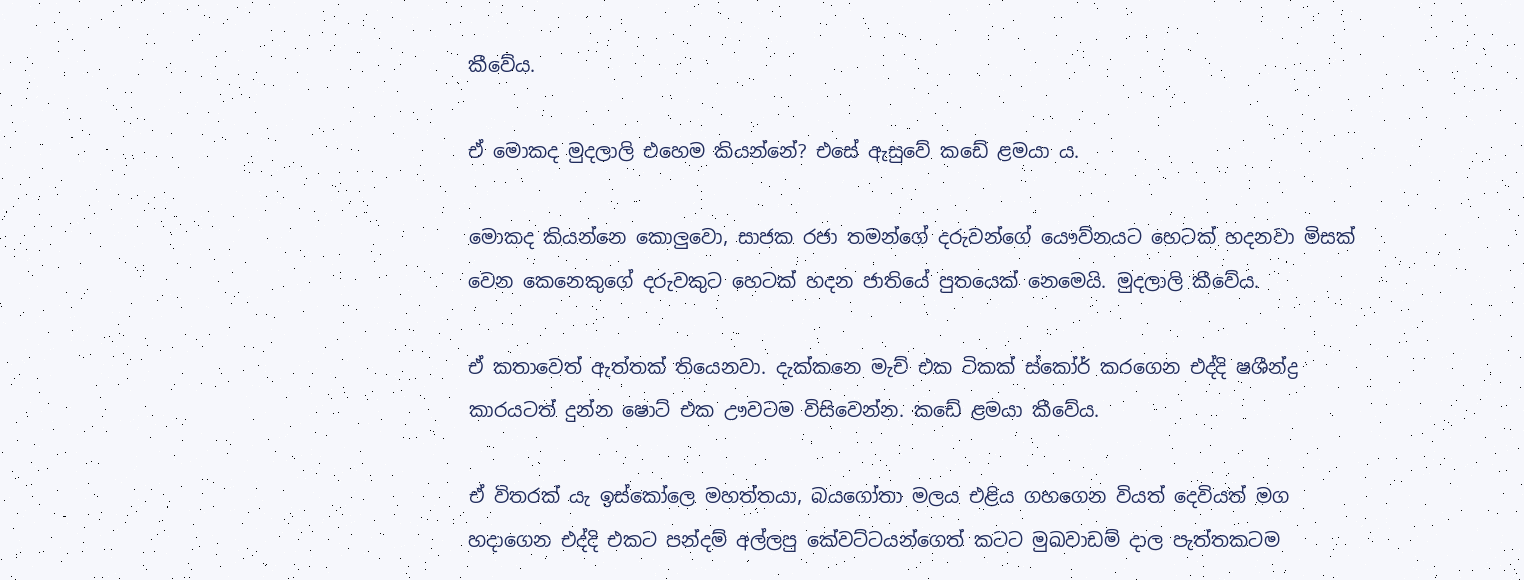කීවේය.

ඒ මොකද මුදලාලි එහෙම කියන්නේ? එසේ ඇසුවේ කඩේ ළමයා ය.

මොකද කියන්නෙ කොලුවො, සාජක රජා‍ තමන්ගේ දරුවන්ගේ යෞව්නයට හෙටක් හදනවා මිසක් වෙන කෙනෙකුගේ දරුවකුට හෙටක් හදන ජාතියේ පුතයෙක් නෙමෙයි. මුදලාලි කීවේය.

ඒ කතාවෙත් ඇත්තක් තියෙනවා. දැක්කනෙ මැච් එක ටිකක් ස්කෝර් කරගෙන එද්දි ෂශීන්ද්‍ර කාරයටත් දුන්න ෂොට් එක ඌවටම විසිවෙන්න. කඩේ ළමයා කීවේය.

ඒ විතරක් යැ ඉස්කෝලෙ මහත්තයා, බයගෝතා මලය එළිය ගහගෙන වියත් දෙවියත් මග හදාගෙන එද්දි එකට පන්දම් අල්ලපු කේවට්ටයන්ගෙත් කටට මුඛවාඩම් දාල පැත්තකටම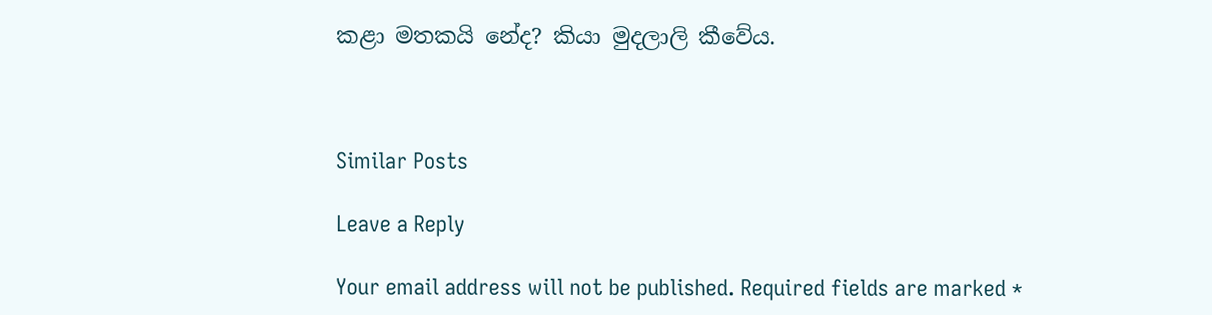කළා මතකයි නේද? කියා මුදලාලි කීවේය.



Similar Posts

Leave a Reply

Your email address will not be published. Required fields are marked *